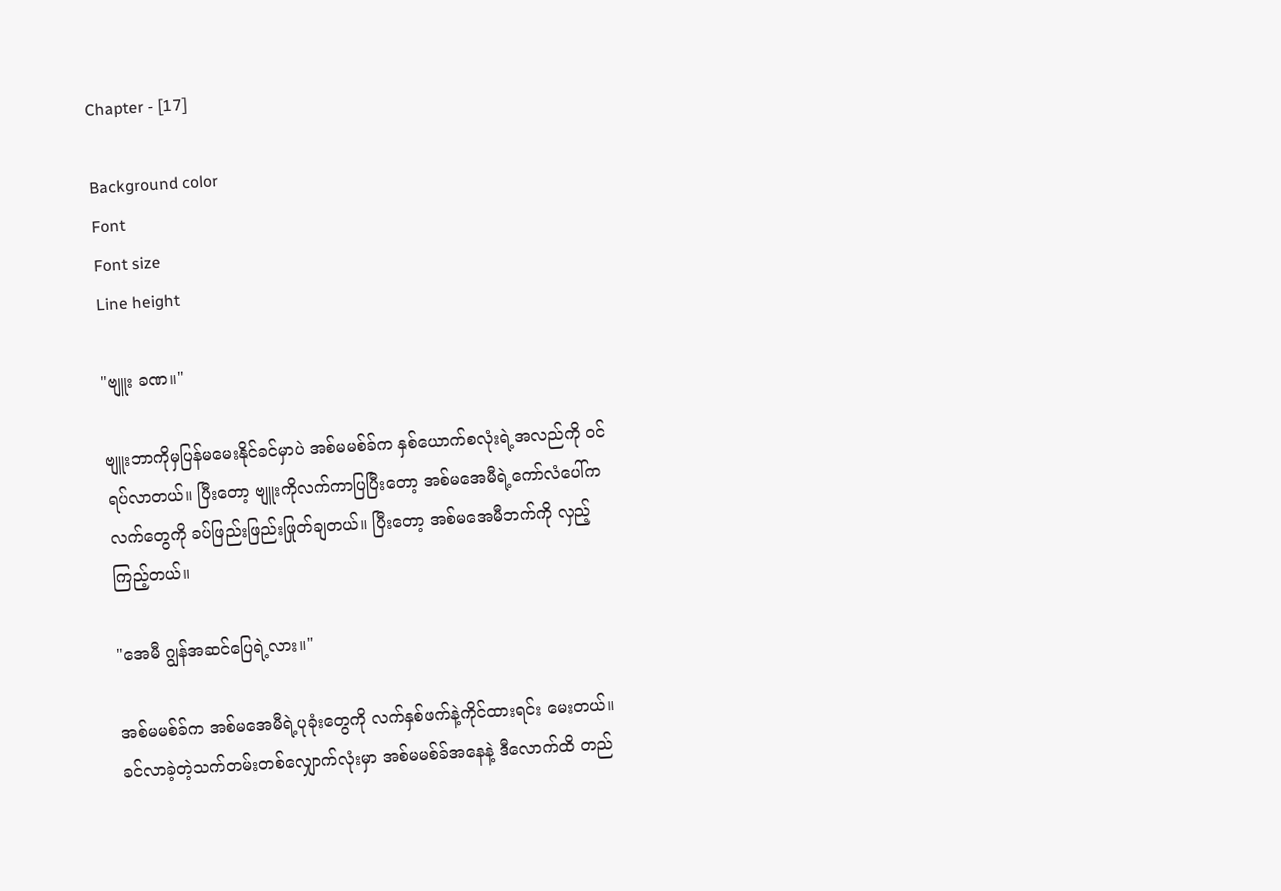Chapter - [17]

Background color
Font
Font size
Line height

"ဗျူး ခဏ။"

ဗျူးဘာကိုမှပြန်မမေးနိုင်ခင်မှာပဲ အစ်မမစ်ခ်က နှစ်ယောက်စလုံးရဲ့အလည်ကို ဝင်ရပ်လာတယ်။ ပြီးတော့ ဗျူးကိုလက်ကာပြပြီးတော့ အစ်မအေမီရဲ့ကော်လံပေါ်က လက်တွေကို ခပ်ဖြည်းဖြည်းဖြုတ်ချတယ်။ ပြီးတော့ အစ်မအေမီဘက်ကို လှည့်ကြည့်တယ်။

"အေမီ ဂျွန်အဆင်ပြေရဲ့လား။"

အစ်မမစ်ခ်က အစ်မအေမီရဲ့ပုခုံးတွေကို လက်နှစ်ဖက်နဲ့ကိုင်ထားရင်း မေးတယ်။ ခင်လာခဲ့တဲ့သက်တမ်းတစ်လျှောက်လုံးမှာ အစ်မမစ်ခ်အနေနဲ့ ဒီလောက်ထိ တည်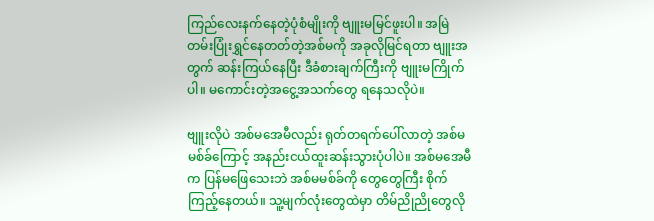ကြည်လေးနက်နေတဲ့ပုံစံမျိုးကို ဗျူးမမြင်ဖူးပါ။ အမြဲတမ်းပြုံးရွှင်နေတတ်တဲ့အစ်မကို အခုလိုမြင်ရတာ ဗျူးအတွက် ဆန်းကြယ်နေပြီး ဒီခံစားချက်ကြီးကို ဗျူးမကြိုက်ပါ။ မကောင်းတဲ့အငွေ့အသက်တွေ ရနေသလိုပဲ။

ဗျူးလိုပဲ အစ်မအေမီလည်း ရုတ်တရက်ပေါ်လာတဲ့ အစ်မမစ်ခ်ကြောင့် အနည်းငယ်ထူးဆန်းသွားပုံပါပဲ။ အစ်မအေမီက ပြန်မဖြေသေးဘဲ အစ်မမစ်ခ်ကို တွေတွေကြီး စိုက်ကြည့်နေတယ်။ သူ့မျက်လုံးတွေထဲမှာ တိမ်ညိုညိုတွေလို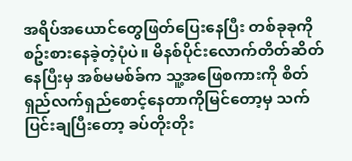အရိပ်အယောင်တွေဖြတ်ပြေးနေပြီး တစ်ခုခုကို စဥ်းစားနေခဲ့တဲ့ပုံပဲ။ မိနစ်ပိုင်းလောက်တိတ်ဆိတ်နေပြီးမှ အစ်မမစ်ခ်က သူ့အဖြေစကားကို စိတ်ရှည်လက်ရှည်စောင့်နေတာကိုမြင်တော့မှ သက်ပြင်းချပြီးတော့ ခပ်တိုးတိုး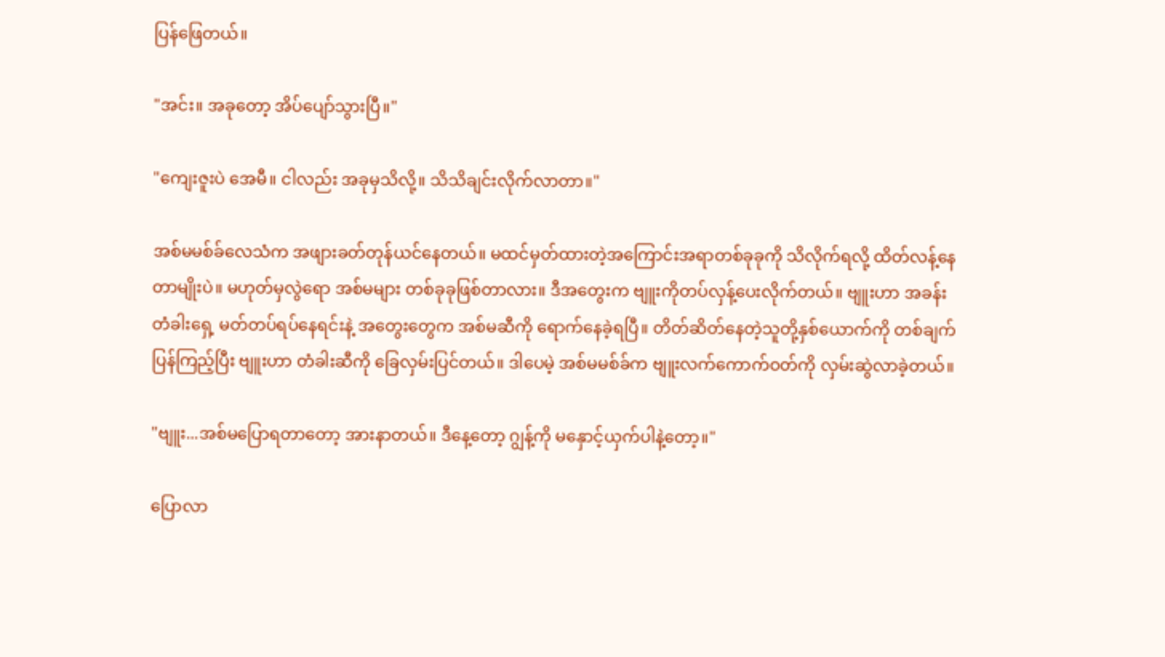ပြန်ဖြေတယ်။

"အင်း။ အခုတော့ အိပ်ပျော်သွားပြီ။"

"ကျေးဇူးပဲ အေမီ။ ငါလည်း အခုမှသိလို့။ သိသိချင်းလိုက်လာတာ။"

အစ်မမစ်ခ်လေသံက အဖျားခတ်တုန်ယင်နေတယ်။ မထင်မှတ်ထားတဲ့အကြောင်းအရာတစ်ခုခုကို သိလိုက်ရလို့ ထိတ်လန့်နေတာမျိုးပဲ။ မဟုတ်မှလွဲရော အစ်မများ တစ်ခုခုဖြစ်တာလား။ ဒီအတွေးက ဗျူးကိုတပ်လှန့်ပေးလိုက်တယ်။ ဗျူးဟာ အခန်းတံခါးရှေ့ မတ်တပ်ရပ်နေရင်းနဲ့ အတွေးတွေက အစ်မဆီကို ရောက်နေခဲ့ရပြီ။ တိတ်ဆိတ်နေတဲ့သူတို့နှစ်ယောက်ကို တစ်ချက်ပြန်ကြည့်ပြီး ဗျူးဟာ တံခါးဆီကို ခြေလှမ်းပြင်တယ်။ ဒါပေမဲ့ အစ်မမစ်ခ်က ဗျူးလက်ကောက်ဝတ်ကို လှမ်းဆွဲလာခဲ့တယ်။

"ဗျူး...အစ်မပြောရတာတော့ အားနာတယ်။ ဒီနေ့တော့ ဂျွန့်ကို မနှောင့်ယှက်ပါနဲ့တော့။"

ပြောလာ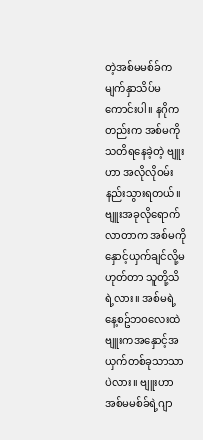တဲ့အစ်မမစ်ခ်က မျက်နှာသိပ်မကောင်းပါ။ နဂိုကတည်းက အစ်မကိုသတိရနေခဲ့တဲ့ ဗျူးဟာ အလိုလိုဝမ်းနည်းသွားရတယ်။ ဗျူးအခုလိုရောက်လာတာက အစ်မကိုနှောင့်ယှက်ချင်လို့မဟုတ်တာ သူတို့သိရဲ့လား။ အစ်မရဲ့နေ့စဥ်ဘဝလေးထဲ ဗျူးကအနှောင့်အယှက်တစ်ခုသာသာပဲလား။ ဗျူးဟာ အစ်မမစ်ခ်ရဲ့ဂျာ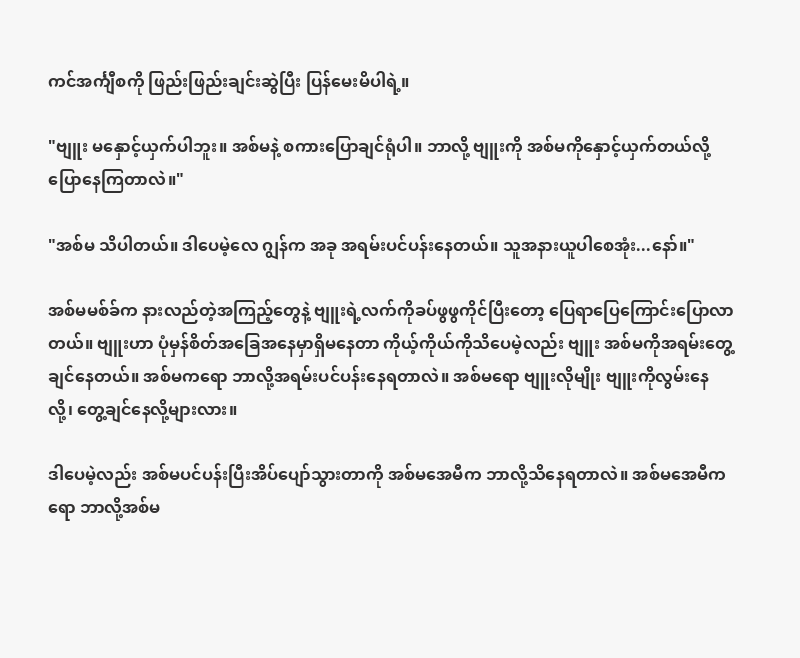ကင်အင်္ကျီစကို ဖြည်းဖြည်းချင်းဆွဲပြီး ပြန်မေးမိပါရဲ့။

"ဗျူး မနှောင့်ယှက်ပါဘူး။ အစ်မနဲ့ စကားပြောချင်ရုံပါ။ ဘာလို့ ဗျူးကို အစ်မကိုနှောင့်ယှက်တယ်လို့ ပြောနေကြတာလဲ။"

"အစ်မ သိပါတယ်။ ဒါပေမဲ့လေ ဂျွန်က အခု အရမ်းပင်ပန်းနေတယ်။ သူအနားယူပါစေအုံး...နော်။"

အစ်မမစ်ခ်က နားလည်တဲ့အကြည့်တွေနဲ့ ဗျူးရဲ့လက်ကိုခပ်ဖွဖွကိုင်ပြီးတော့ ပြေရာပြေကြောင်းပြောလာတယ်။ ဗျူးဟာ ပုံမှန်စိတ်အခြေအနေမှာရှိမနေတာ ကိုယ့်ကိုယ်ကိုသိပေမဲ့လည်း ဗျူး အစ်မကိုအရမ်းတွေ့ချင်နေတယ်။ အစ်မကရော ဘာလို့အရမ်းပင်ပန်းနေရတာလဲ။ အစ်မရော ဗျူးလိုမျိုး ဗျူးကိုလွမ်းနေလို့၊ တွေ့ချင်နေလို့များလား။

ဒါပေမဲ့လည်း အစ်မပင်ပန်းပြီးအိပ်ပျော်သွားတာကို အစ်မအေမီက ဘာလို့သိနေရတာလဲ။ အစ်မအေမီကရော ဘာလို့အစ်မ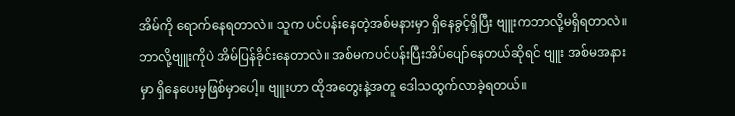အိမ်ကို ရောက်နေရတာလဲ။ သူက ပင်ပန်းနေတဲ့အစ်မနားမှာ ရှိနေခွင့်ရှိပြီး ဗျူးကဘာလို့မရှိရတာလဲ။ ဘာလို့ဗျူးကိုပဲ အိမ်ပြန်ခိုင်းနေတာလဲ။ အစ်မကပင်ပန်းပြီးအိပ်ပျော်နေတယ်ဆိုရင် ဗျူး အစ်မအနားမှာ ရှိနေပေးမှဖြစ်မှာပေါ့။ ဗျူးဟာ ထိုအတွေးနဲ့အတူ ဒေါသထွက်လာခဲ့ရတယ်။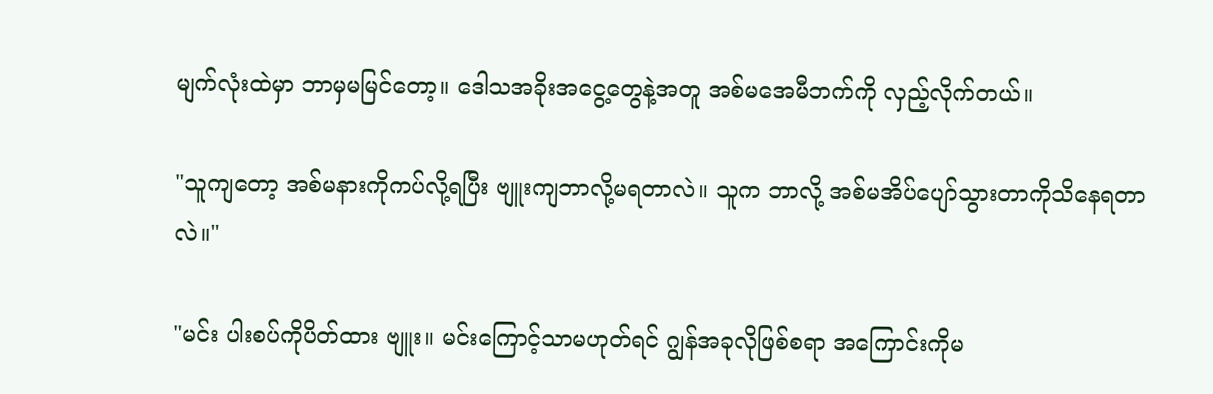မျက်လုံးထဲမှာ ဘာမှမမြင်တော့။ ဒေါသအခိုးအငွေ့တွေနဲ့အတူ အစ်မအေမီဘက်ကို လှည့်လိုက်တယ်။

"သူကျတော့ အစ်မနားကိုကပ်လို့ရပြီး ဗျူးကျဘာလို့မရတာလဲ။ သူက ဘာလို့ အစ်မအိပ်ပျော်သွားတာကိုသိနေရတာလဲ။"

"မင်း ပါးစပ်ကိုပိတ်ထား ဗျူး။ မင်းကြောင့်သာမဟုတ်ရင် ဂျွန်အခုလိုဖြစ်စရာ အကြောင်းကိုမ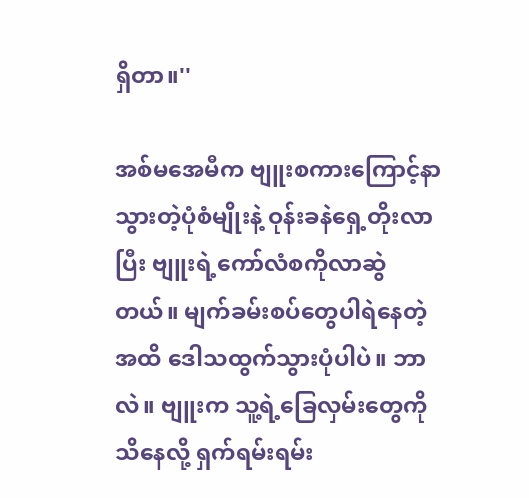ရှိတာ။''

အစ်မအေမီက ဗျူးစကားကြောင့်နာသွားတဲ့ပုံစံမျိုးနဲ့ ဝုန်းခနဲရှေ့တိုးလာပြီး ဗျူးရဲ့ကော်လံစကိုလာဆွဲတယ်။ မျက်ခမ်းစပ်တွေပါရဲနေတဲ့အထိ ဒေါသထွက်သွားပုံပါပဲ။ ဘာလဲ။ ဗျူးက သူ့ရဲ့ခြေလှမ်းတွေကို သိနေလို့ ရှက်ရမ်းရမ်း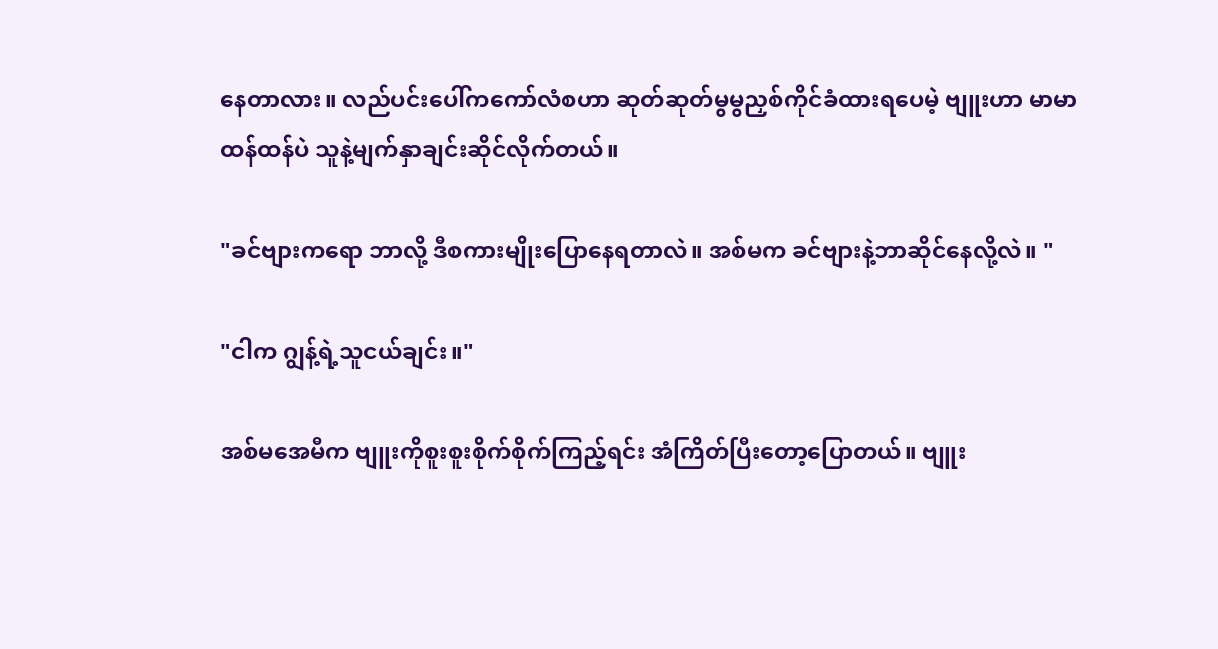နေတာလား။ လည်ပင်းပေါ်ကကော်လံစဟာ ဆုတ်ဆုတ်မွမွညှစ်ကိုင်ခံထားရပေမဲ့ ဗျူးဟာ မာမာထန်ထန်ပဲ သူနဲ့မျက်နှာချင်းဆိုင်လိုက်တယ်။

"ခင်ဗျားကရော ဘာလို့ ဒီစကားမျိုးပြောနေရတာလဲ။ အစ်မက ခင်ဗျားနဲ့ဘာဆိုင်နေလို့လဲ။ "

"ငါက ဂျွန့်ရဲ့သူငယ်ချင်း။"

အစ်မအေမီက ဗျူးကိုစူးစူးစိုက်စိုက်ကြည့်ရင်း အံကြိတ်ပြီးတော့ပြောတယ်။ ဗျူး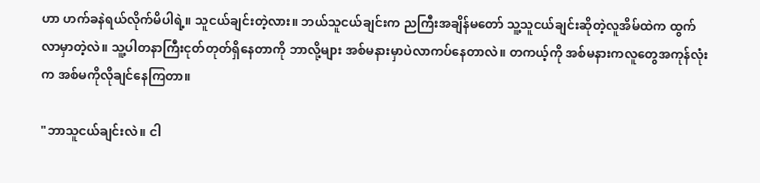ဟာ ဟက်ခနဲရယ်လိုက်မိပါရဲ့။ သူငယ်ချင်းတဲ့လား။ ဘယ်သူငယ်ချင်းက ညကြီးအချိန်မတော် သူ့သူငယ်ချင်းဆိုတဲ့လူအိမ်ထဲက ထွက်လာမှာတဲ့လဲ။ သူ့ပါတနာကြီးငုတ်တုတ်ရှိနေတာကို ဘာလို့များ အစ်မနားမှာပဲလာကပ်နေတာလဲ။ တကယ့်ကို အစ်မနားကလူတွေအကုန်လုံးက အစ်မကိုလိုချင်နေကြတာ။

"ဘာသူငယ်ချင်းလဲ။ ငါ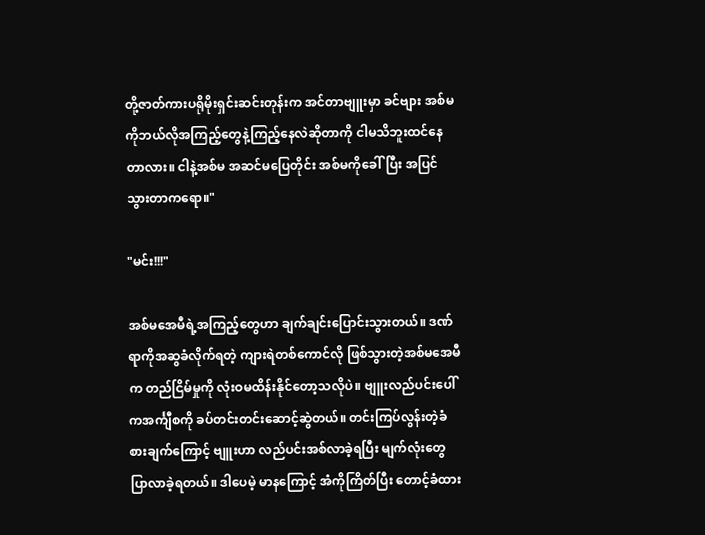တို့ဇာတ်ကားပရိုမိုးရှင်းဆင်းတုန်းက အင်တာဗျူးမှာ ခင်ဗျား အစ်မကိုဘယ်လိုအကြည့်တွေနဲ့ကြည့်နေလဲဆိုတာကို ငါမသိဘူးထင်နေတာလား။ ငါနဲ့အစ်မ အဆင်မပြေတိုင်း အစ်မကိုခေါ်ပြီး အပြင်သွားတာကရော။"

"မင်း!!!"

အစ်မအေမီရဲ့အကြည့်တွေဟာ ချက်ချင်းပြောင်းသွားတယ်။ ဒဏ်ရာကိုအဆွခံလိုက်ရတဲ့ ကျားရဲတစ်ကောင်လို ဖြစ်သွားတဲ့အစ်မအေမီက တည်ငြိမ်မှုကို လုံးဝမထိန်းနိုင်တော့သလိုပဲ။ ဗျူးလည်ပင်းပေါ်ကအင်္ကျီစကို ခပ်တင်းတင်းဆောင့်ဆွဲတယ်။ တင်းကြပ်လွန်းတဲ့ခံစားချက်ကြောင့် ဗျူးဟာ လည်ပင်းအစ်လာခဲ့ရပြီး မျက်လုံးတွေပြာလာခဲ့ရတယ်။ ဒါပေမဲ့ မာနကြောင့် အံကိုကြိတ်ပြီး တောင့်ခံထား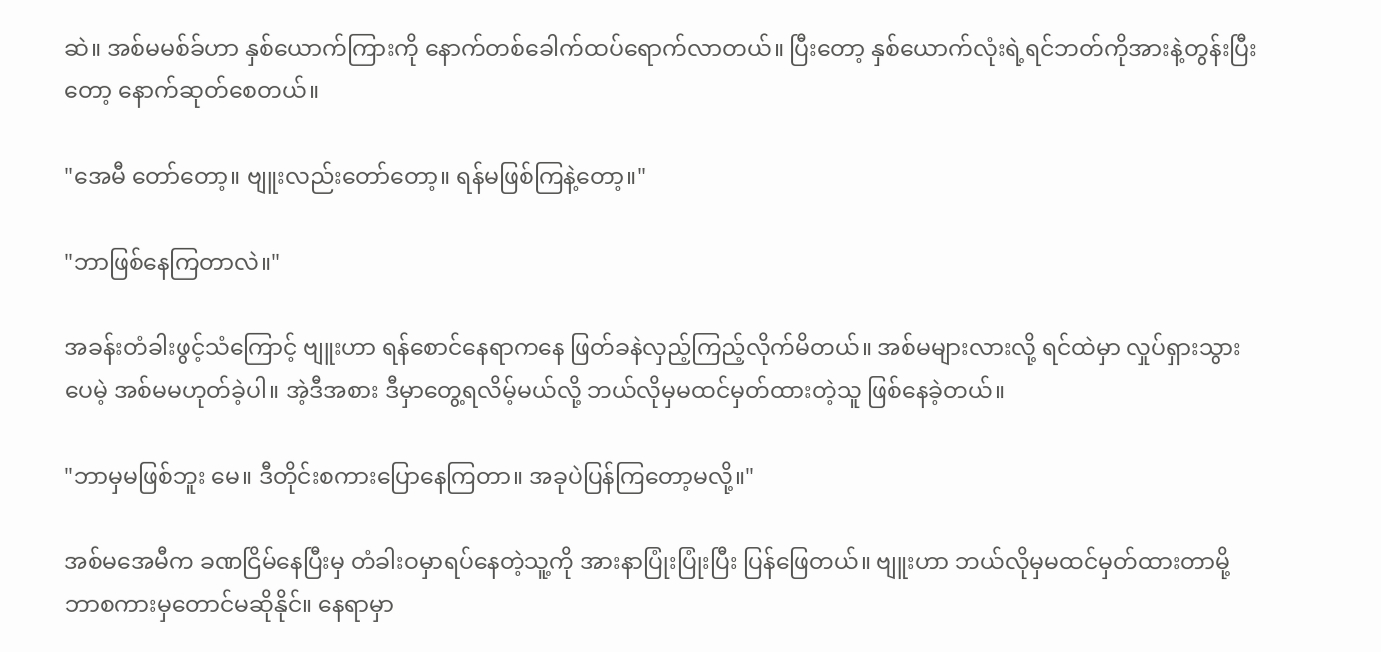ဆဲ။ အစ်မမစ်ခ်ဟာ နှစ်ယောက်ကြားကို နောက်တစ်ခေါက်ထပ်ရောက်လာတယ်။ ပြီးတော့ နှစ်ယောက်လုံးရဲ့ရင်ဘတ်ကိုအားနဲ့တွန်းပြီးတော့ နောက်ဆုတ်စေတယ်။

"အေမီ တော်တော့။ ဗျူးလည်းတော်တော့။ ရန်မဖြစ်ကြနဲ့တော့။"

"ဘာဖြစ်နေကြတာလဲ။"

အခန်းတံခါးဖွင့်သံကြောင့် ဗျူးဟာ ရန်စောင်နေရာကနေ ဖြတ်ခနဲလှည့်ကြည့်လိုက်မိတယ်။ အစ်မများလားလို့ ရင်ထဲမှာ လှုပ်ရှားသွားပေမဲ့ အစ်မမဟုတ်ခဲ့ပါ။ အဲ့ဒီအစား ဒီမှာတွေ့ရလိမ့်မယ်လို့ ဘယ်လိုမှမထင်မှတ်ထားတဲ့သူ ဖြစ်နေခဲ့တယ်။

"ဘာမှမဖြစ်ဘူး မေ။ ဒီတိုင်းစကားပြောနေကြတာ။ အခုပဲပြန်ကြတော့မလို့။"

အစ်မအေမီက ခဏငြိမ်နေပြီးမှ တံခါးဝမှာရပ်နေတဲ့သူ့ကို အားနာပြုံးပြုံးပြီး ပြန်ဖြေတယ်။ ဗျူးဟာ ဘယ်လိုမှမထင်မှတ်ထားတာမို့ ဘာစကားမှတောင်မဆိုနိုင်။ နေရာမှာ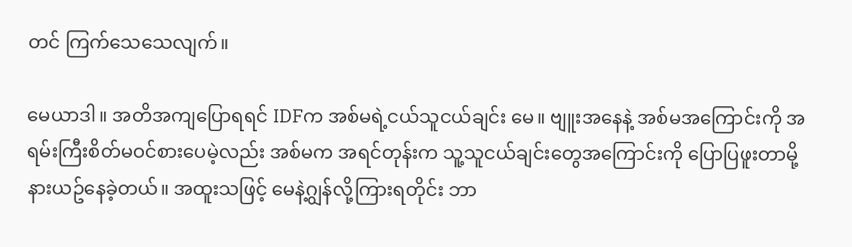တင် ကြက်သေသေလျက်။

မေယာဒါ။ အတိအကျပြောရရင် IDFက အစ်မရဲ့ငယ်သူငယ်ချင်း မေ။ ဗျူးအနေနဲ့ အစ်မအကြောင်းကို အရမ်းကြီးစိတ်မဝင်စားပေမဲ့လည်း အစ်မက အရင်တုန်းက သူ့သူငယ်ချင်းတွေအကြောင်းကို ပြောပြဖူးတာမို့ နားယဥ်နေခဲ့တယ်။ အထူးသဖြင့် မေနဲ့ဂျွန်လို့ကြားရတိုင်း ဘာ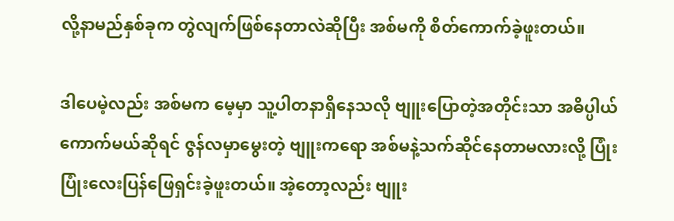လို့နာမည်နှစ်ခုက တွဲလျက်ဖြစ်နေတာလဲဆိုပြီး အစ်မကို စိတ်ကောက်ခဲ့ဖူးတယ်။

ဒါပေမဲ့လည်း အစ်မက မေ့မှာ သူ့ပါတနာရှိနေသလို ဗျူးပြောတဲ့အတိုင်းသာ အဓိပ္ပါယ်ကောက်မယ်ဆိုရင် ဇွန်လမှာမွေးတဲ့ ဗျူးကရော အစ်မနဲ့သက်ဆိုင်နေတာမလားလို့ ပြုံးပြုံးလေးပြန်ဖြေရှင်းခဲ့ဖူးတယ်။ အဲ့တော့လည်း ဗျူး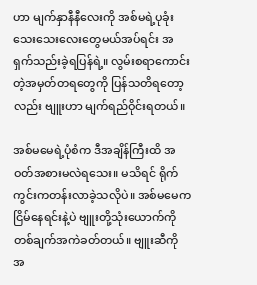ဟာ မျက်နှာနီနီလေးကို အစ်မရဲ့ပုခုံးသေးသေးလေးတွေမယ်အပ်ရင်း အရှက်သည်းခဲ့ရပြန်ရဲ့။ လွမ်းစရာကောင်းတဲ့အမှတ်တရတွေကို ပြန်သတိရတော့လည်း ဗျူးဟာ မျက်ရည်ဝိုင်းရတယ်။

အစ်မမေရဲ့ပုံစံက ဒီအချိန်ကြီးထိ အဝတ်အစားမလဲရသေး။ မသိရင် ရိုက်ကွင်းကတန်းလာခဲ့သလိုပဲ။ အစ်မမေက ငြိမ်နေရင်းနဲ့ပဲ ဗျူးတို့သုံးယောက်ကို တစ်ချက်အကဲခတ်တယ်။ ဗျူးဆီကို အ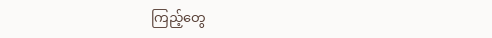ကြည့်တွေ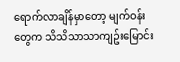ရောက်လာချိန်မှာတော့ မျက်ဝန်းတွေက သိသိသာသာကျဥ်းမြောင်း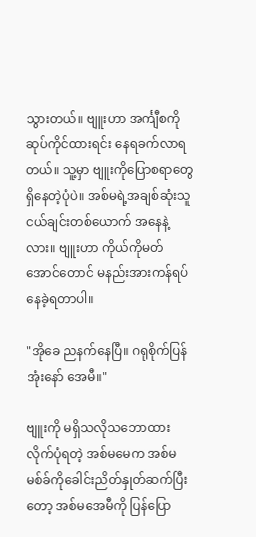သွားတယ်။ ဗျူးဟာ အင်္ကျီစကိုဆုပ်ကိုင်ထားရင်း နေရခက်လာရတယ်။ သူ့မှာ ဗျူးကိုပြောစရာတွေ ရှိနေတဲ့ပုံပဲ။ အစ်မရဲ့အချစ်ဆုံးသူငယ်ချင်းတစ်ယောက် အနေနဲ့လား။ ဗျူးဟာ ကိုယ်ကိုမတ်အောင်တောင် မနည်းအားကန်ရပ်နေခဲ့ရတာပါ။

"အိုခေ ညနက်နေပြီ။ ဂရုစိုက်ပြန်အုံးနော် အေမီ။"

ဗျူးကို မရှိသလိုသဘောထားလိုက်ပုံရတဲ့ အစ်မမေက အစ်မမစ်ခ်ကိုခေါင်းညိတ်နှုတ်ဆက်ပြီးတော့ အစ်မအေမီကို ပြန်ပြော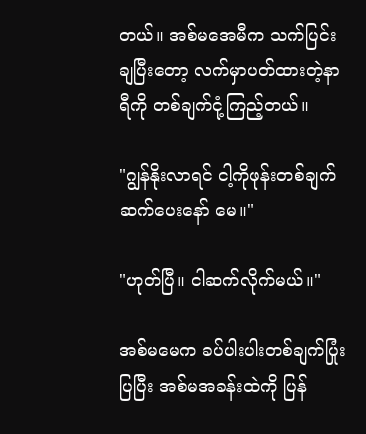တယ်။ အစ်မအေမီက သက်ပြင်းချပြီးတော့ လက်မှာပတ်ထားတဲ့နာရီကို တစ်ချက်ငုံ့ကြည့်တယ်။

"ဂျွန်နိုးလာရင် ငါ့ကိုဖုန်းတစ်ချက်ဆက်ပေးနော် မေ။"

"ဟုတ်ပြီ။ ငါဆက်လိုက်မယ်။"

အစ်မမေက ခပ်ပါးပါးတစ်ချက်ပြုံးပြပြီး အစ်မအခန်းထဲကို ပြန်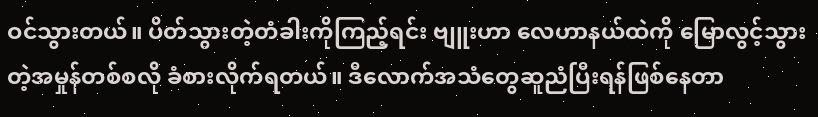ဝင်သွားတယ်။ ပိတ်သွားတဲ့တံခါးကိုကြည့်ရင်း ဗျူးဟာ လေဟာနယ်ထဲကို မြောလွင့်သွားတဲ့အမှုန်တစ်စလို ခံစားလိုက်ရတယ်။ ဒီလောက်အသံတွေဆူညံပြီးရန်ဖြစ်နေတာ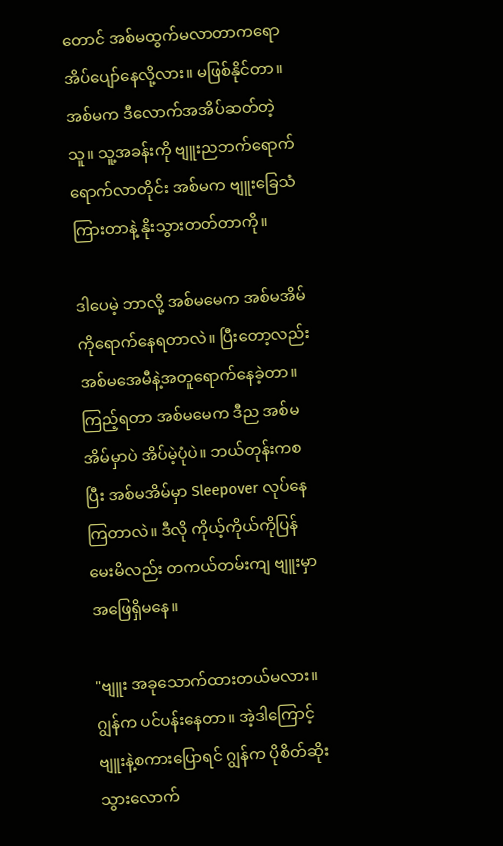တောင် အစ်မထွက်မလာတာကရော အိပ်ပျော်နေလို့လား။ မဖြစ်နိုင်တာ။ အစ်မက ဒီလောက်အအိပ်ဆတ်တဲ့သူ။ သူ့အခန်းကို ဗျူးညဘက်ရောက်ရောက်လာတိုင်း အစ်မက ဗျူးခြေသံကြားတာနဲ့ နိုးသွားတတ်တာကို။

ဒါပေမဲ့ ဘာလို့ အစ်မမေက အစ်မအိမ်ကိုရောက်နေရတာလဲ။ ပြီးတော့လည်း အစ်မအေမီနဲ့အတူရောက်နေခဲ့တာ။ ကြည့်ရတာ အစ်မမေက ဒီည အစ်မအိမ်မှာပဲ အိပ်မဲ့ပုံပဲ။ ဘယ်တုန်းကစပြီး အစ်မအိမ်မှာ Sleepover လုပ်နေကြတာလဲ။ ဒီလို ကိုယ့်ကိုယ်ကိုပြန်မေးမိလည်း တကယ်တမ်းကျ ဗျူးမှာ အဖြေရှိမနေ။

"ဗျူး အခုသောက်ထားတယ်မလား။ ဂျွန်က ပင်ပန်းနေတာ။ အဲ့ဒါကြောင့် ဗျူးနဲ့စကားပြောရင် ဂျွန်က ပိုစိတ်ဆိုးသွားလောက်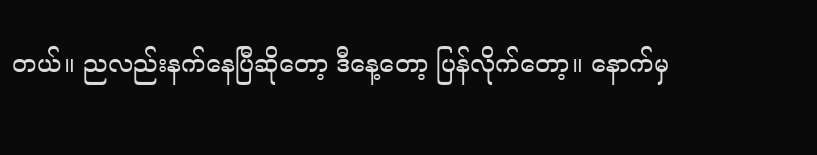တယ်။ ညလည်းနက်နေပြီဆိုတော့ ဒီနေ့တော့ ပြန်လိုက်တော့။ နောက်မှ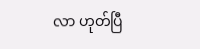လာ ဟုတ်ပြီ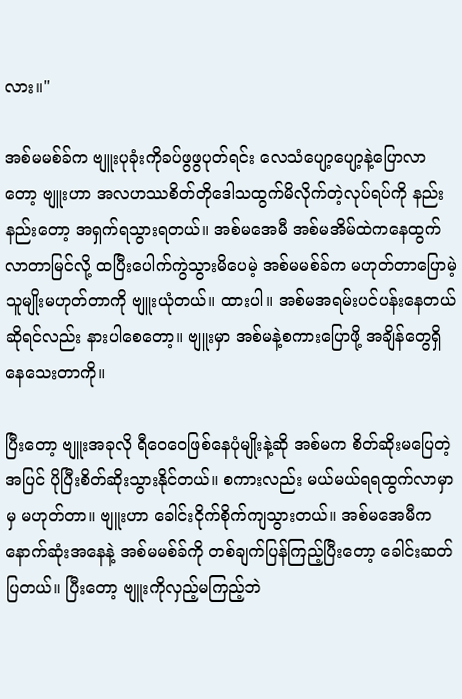လား။"

အစ်မမစ်ခ်က ဗျူးပုခုံးကိုခပ်ဖွဖွပုတ်ရင်း လေသံပျော့ပျော့နဲ့ပြောလာတော့ ဗျူးဟာ အလဟဿစိတ်တိုဒေါသထွက်မိလိုက်တဲ့လုပ်ရပ်ကို နည်းနည်းတော့ အရှက်ရသွားရတယ်။ အစ်မအေမီ အစ်မအိမ်ထဲကနေထွက်လာတာမြင်လို့ ထပြီးပေါက်ကွဲသွားမိပေမဲ့ အစ်မမစ်ခ်က မဟုတ်တာပြောမဲ့သူမျိုးမဟုတ်တာကို ဗျူးယုံတယ်။ ထားပါ။ အစ်မအရမ်းပင်ပန်းနေတယ်ဆိုရင်လည်း နားပါစေတော့။ ဗျူးမှာ အစ်မနဲ့စကားပြောဖို့ အချိန်တွေရှိနေသေးတာကို။

ပြီးတော့ ဗျူးအခုလို ရီဝေဝေဖြစ်နေပုံမျိုးနဲ့ဆို အစ်မက စိတ်ဆိုးမပြေတဲ့အပြင် ပိုပြီးစိတ်ဆိုးသွားနိုင်တယ်။ စကားလည်း မယ်မယ်ရရထွက်လာမှာမှ မဟုတ်တာ။ ဗျူးဟာ ခေါင်းငိုက်စိုက်ကျသွားတယ်။ အစ်မအေမီက နောက်ဆုံးအနေနဲ့ အစ်မမစ်ခ်ကို တစ်ချက်ပြန်ကြည့်ပြီးတော့ ခေါင်းဆတ်ပြတယ်။ ပြီးတော့ ဗျူးကိုလှည့်မကြည့်ဘဲ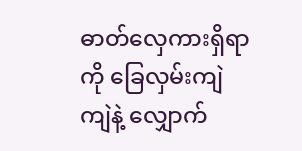ဓာတ်လှေကားရှိရာကို ခြေလှမ်းကျဲကျဲနဲ့ လျှောက်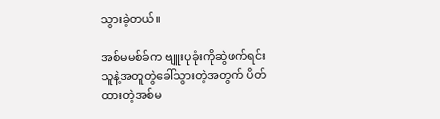သွားခဲ့တယ်။

အစ်မမစ်ခ်က ဗျူးပုခုံးကိုဆွဲဖက်ရင်း သူနဲ့အတူတွဲခေါ်သွားတဲ့အတွက် ပိတ်ထားတဲ့အစ်မ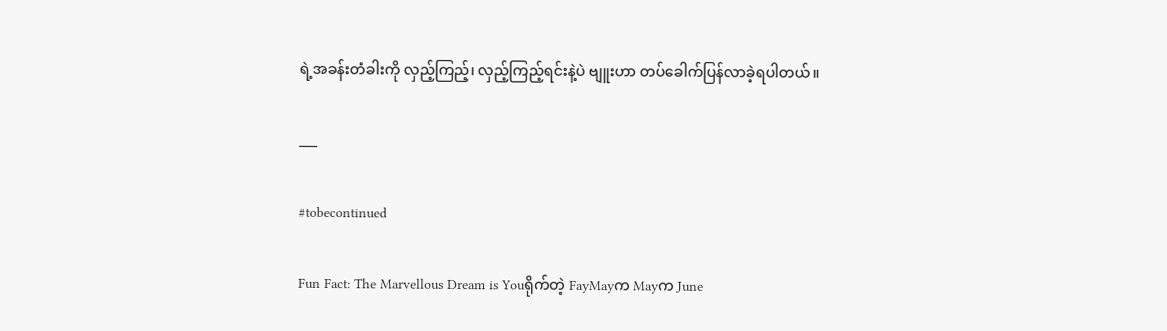ရဲ့အခန်းတံခါးကို လှည့်ကြည့်၊ လှည့်ကြည့်ရင်းနဲ့ပဲ ဗျူးဟာ တပ်ခေါက်ပြန်လာခဲ့ရပါတယ်။

___

#tobecontinued

Fun Fact: The Marvellous Dream is Youရိုက်တဲ့ FayMayက Mayက June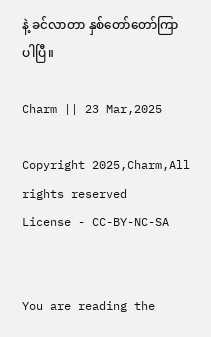နဲ့ ခင်လာတာ နှစ်တော်တော်ကြာပါပြီ။

Charm || 23 Mar,2025

Copyright 2025,Charm,All rights reserved
License - CC-BY-NC-SA


You are reading the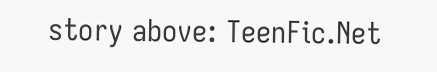story above: TeenFic.Net